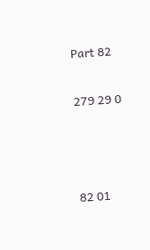Part 82

279 29 0



82 01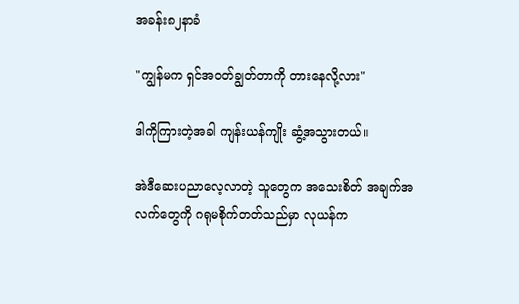အခန်း၈၂နာခံ

"ကျွန်မက ရှင်အဝတ်ချွတ်တာကို တားနေလို့လား"

ဒါကိုကြားတဲ့အခါ ကျန်းယန်ကျိုး ဆွံ့အသွားတယ်။

အဲဒီဆေးပညာလေ့လာတဲ့ သူတွေက အသေးစိတ် အချက်အလက်တွေကို ဂရုမစိုက်တတ်သည်မှာ လုယန်က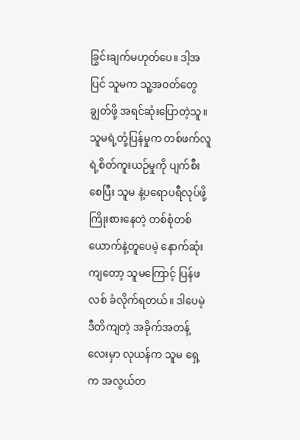ခြွင်းချက်မဟုတ်ပေ။ ဒါ့အပြင် သူမက သူ့အဝတ်တွေ ချွတ်ဖို့ အရင်ဆုံးပြောတဲ့သူ။ သူမရဲ့တုံ့ပြန်မှုက တစ်ဖက်လူရဲ့စိတ်ကူးယဉ်မှုကို ပျက်စီးစေပြီး သူမ နဲ့ပရောပရီလုပ်ဖို့ ကြိုးစားနေတဲ့ တစ်စုံတစ်ယောက်နဲ့တူပေမဲ့ နောက်ဆုံးကျတော့ သူမကြောင့် ပြန်ဖလစ် ခံလိုက်ရတယ်။ ဒါပေမဲ့ ဒီတိကျတဲ့ အခိုက်အတန့်လေးမှာ လုယန်က သူမ ရှေ့က အလွယ်တ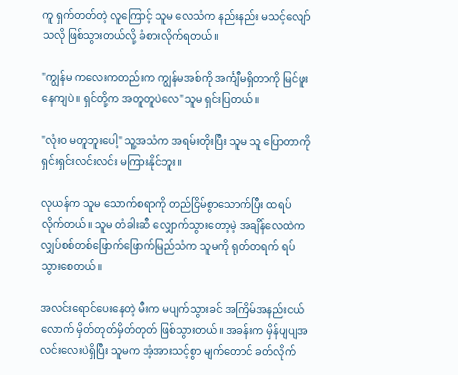ကူ ရှက်တတ်တဲ့ လူကြောင့် သူမ လေသံက နည်းနည်း မသင့်လျော်သလို ဖြစ်သွားတယ်လို့ ခံစားလိုက်ရတယ်။

"ကျွန်မ ကလေးကတည်းက ကျွန်မအစ်ကို အင်္ကျီမရှိတာကို မြင်ဖူးနေကျပဲ။ ရှင်တို့က အတူတူပဲလေ"သူမ ရှင်းပြတယ်။

"လုံးဝ မတူဘူးပေါ့" သူ့အသံက အရမ်းတိုးပြီး သူမ သူ ပြောတာကို ရှင်းရှင်းလင်းလင်း မကြားနိုင်ဘူး။

လုယန်က သူမ သောက်စရာကို တည်ငြိမ်စွာသောက်ပြီး ထရပ်လိုက်တယ်။ သူမ တံခါးဆီ လျှောက်သွားတော့မဲ့ အချိန်လေထဲက လျှပ်စစ်တစ်ဖြောက်ဖြောက်မြည်သံက သူမကို ရုတ်တရက် ရပ်သွားစေတယ်။

အလင်းရောင်ပေးနေတဲ့ မီးက မပျက်သွားခင် အကြိမ်အနည်းငယ်လောက် မှိတ်တုတ်မှိတ်တုတ် ဖြစ်သွားတယ်။ အခန်းက မှိန်ပျပျအလင်းလေးပဲရှိပြီး သူမက အံ့အားသင့်စွာ မျက်တောင် ခတ်လိုက်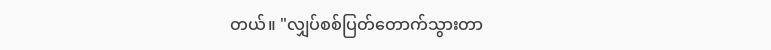တယ်။ "လျှပ်စစ်ပြတ်တောက်သွားတာ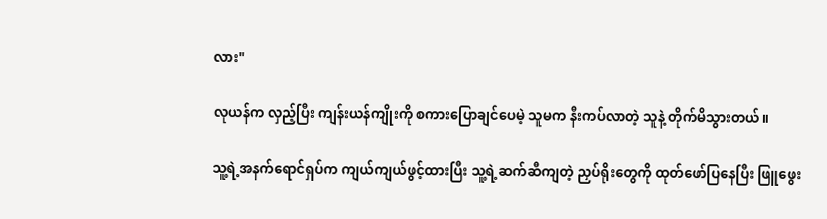လား"

လုယန်က လှည့်ပြီး ကျန်းယန်ကျိုးကို စကားပြောချင်ပေမဲ့ သူမက နီးကပ်လာတဲ့ သူနဲ့ တိုက်မိသွားတယ်။

သူ့ရဲ့အနက်ရောင်ရှပ်က ကျယ်ကျယ်ဖွင့်ထားပြီး သူ့ရဲ့ဆက်ဆီကျတဲ့ ညှပ်ရိုးတွေကို ထုတ်ဖော်ပြနေပြီး ဖြူဖွေး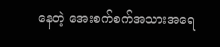နေတဲ့ အေးစက်စက်အသားအရေ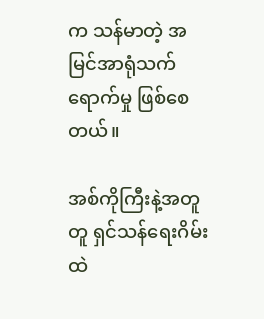က သန်မာတဲ့ အမြင်အာရုံသက်ရောက်မှု ဖြစ်စေတယ်။

အစ်ကိုကြီးနဲ့အတူတူ ရှင်သန်ရေးဂိမ်းထဲ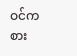ဝင်ကစား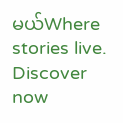မယ်Where stories live. Discover now